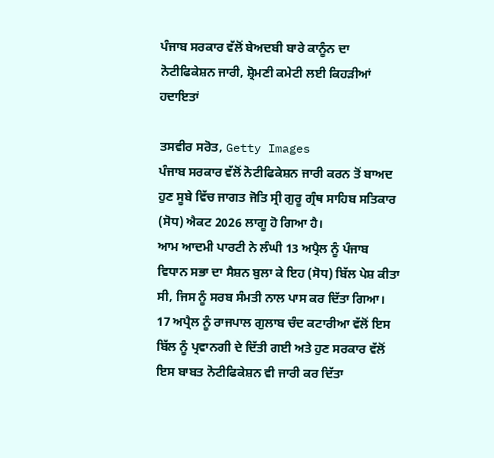ਪੰਜਾਬ ਸਰਕਾਰ ਵੱਲੋਂ ਬੇਅਦਬੀ ਬਾਰੇ ਕਾਨੂੰਨ ਦਾ ਨੋਟੀਫਿਕੇਸ਼ਨ ਜਾਰੀ, ਸ਼੍ਰੋਮਣੀ ਕਮੇਟੀ ਲਈ ਕਿਹੜੀਆਂ ਹਦਾਇਤਾਂ

ਤਸਵੀਰ ਸਰੋਤ, Getty Images
ਪੰਜਾਬ ਸਰਕਾਰ ਵੱਲੋਂ ਨੋਟੀਫਿਕੇਸ਼ਨ ਜਾਰੀ ਕਰਨ ਤੋਂ ਬਾਅਦ ਹੁਣ ਸੂਬੇ ਵਿੱਚ ਜਾਗਤ ਜੋਤਿ ਸ੍ਰੀ ਗੁਰੂ ਗ੍ਰੰਥ ਸਾਹਿਬ ਸਤਿਕਾਰ (ਸੋਧ) ਐਕਟ 2026 ਲਾਗੂ ਹੋ ਗਿਆ ਹੈ।
ਆਮ ਆਦਮੀ ਪਾਰਟੀ ਨੇ ਲੰਘੀ 13 ਅਪ੍ਰੈਲ ਨੂੰ ਪੰਜਾਬ ਵਿਧਾਨ ਸਭਾ ਦਾ ਸੈਸ਼ਨ ਬੁਲਾ ਕੇ ਇਹ (ਸੋਧ) ਬਿੱਲ ਪੇਸ਼ ਕੀਤਾ ਸੀ, ਜਿਸ ਨੂੰ ਸਰਬ ਸੰਮਤੀ ਨਾਲ ਪਾਸ ਕਰ ਦਿੱਤਾ ਗਿਆ।
17 ਅਪ੍ਰੈਲ ਨੂੰ ਰਾਜਪਾਲ ਗੁਲਾਬ ਚੰਦ ਕਟਾਰੀਆ ਵੱਲੋਂ ਇਸ ਬਿੱਲ ਨੂੰ ਪ੍ਰਵਾਨਗੀ ਦੇ ਦਿੱਤੀ ਗਈ ਅਤੇ ਹੁਣ ਸਰਕਾਰ ਵੱਲੋਂ ਇਸ ਬਾਬਤ ਨੋਟੀਫਿਕੇਸ਼ਨ ਵੀ ਜਾਰੀ ਕਰ ਦਿੱਤਾ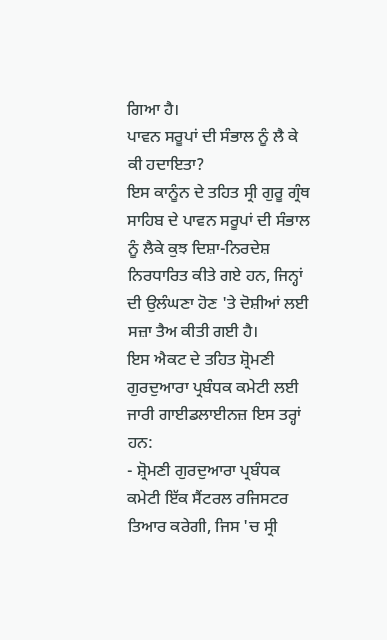ਗਿਆ ਹੈ।
ਪਾਵਨ ਸਰੂਪਾਂ ਦੀ ਸੰਭਾਲ ਨੂੰ ਲੈ ਕੇ ਕੀ ਹਦਾਇਤਾ?
ਇਸ ਕਾਨੂੰਨ ਦੇ ਤਹਿਤ ਸ੍ਰੀ ਗੁਰੂ ਗ੍ਰੰਥ ਸਾਹਿਬ ਦੇ ਪਾਵਨ ਸਰੂਪਾਂ ਦੀ ਸੰਭਾਲ ਨੂੰ ਲੈਕੇ ਕੁਝ ਦਿਸ਼ਾ-ਨਿਰਦੇਸ਼ ਨਿਰਧਾਰਿਤ ਕੀਤੇ ਗਏ ਹਨ, ਜਿਨ੍ਹਾਂ ਦੀ ਉਲੰਘਣਾ ਹੋਣ 'ਤੇ ਦੋਸ਼ੀਆਂ ਲਈ ਸਜ਼ਾ ਤੈਅ ਕੀਤੀ ਗਈ ਹੈ।
ਇਸ ਐਕਟ ਦੇ ਤਹਿਤ ਸ਼੍ਰੋਮਣੀ ਗੁਰਦੁਆਰਾ ਪ੍ਰਬੰਧਕ ਕਮੇਟੀ ਲਈ ਜਾਰੀ ਗਾਈਡਲਾਈਨਜ਼ ਇਸ ਤਰ੍ਹਾਂ ਹਨ:
- ਸ਼੍ਰੋਮਣੀ ਗੁਰਦੁਆਰਾ ਪ੍ਰਬੰਧਕ ਕਮੇਟੀ ਇੱਕ ਸੈਂਟਰਲ ਰਜਿਸਟਰ ਤਿਆਰ ਕਰੇਗੀ, ਜਿਸ 'ਚ ਸ੍ਰੀ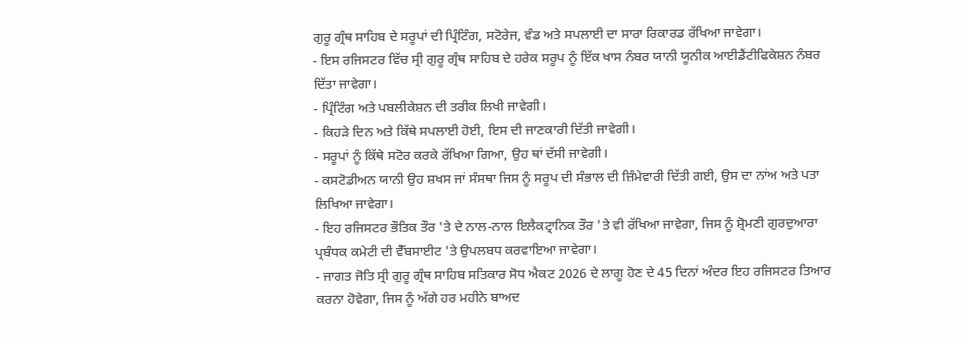ਗੁਰੂ ਗ੍ਰੰਥ ਸਾਹਿਬ ਦੇ ਸਰੂਪਾਂ ਦੀ ਪ੍ਰਿੰਟਿੰਗ, ਸਟੋਰੇਜ, ਵੰਡ ਅਤੇ ਸਪਲਾਈ ਦਾ ਸਾਰਾ ਰਿਕਾਰਡ ਰੱਖਿਆ ਜਾਵੇਗਾ।
- ਇਸ ਰਜਿਸਟਰ ਵਿੱਚ ਸ੍ਰੀ ਗੁਰੂ ਗ੍ਰੰਥ ਸਾਹਿਬ ਦੇ ਹਰੇਕ ਸਰੂਪ ਨੂੰ ਇੱਕ ਖਾਸ ਨੰਬਰ ਯਾਨੀ ਯੂਨੀਕ ਆਈਡੈਂਟੀਫਿਕੇਸ਼ਨ ਨੰਬਰ ਦਿੱਤਾ ਜਾਵੇਗਾ।
- ਪ੍ਰਿੰਟਿੰਗ ਅਤੇ ਪਬਲੀਕੇਸ਼ਨ ਦੀ ਤਰੀਕ ਲਿਖੀ ਜਾਵੇਗੀ।
- ਕਿਹੜੇ ਦਿਨ ਅਤੇ ਕਿੱਥੇ ਸਪਲਾਈ ਹੋਈ, ਇਸ ਦੀ ਜਾਣਕਾਰੀ ਦਿੱਤੀ ਜਾਵੇਗੀ।
- ਸਰੂਪਾਂ ਨੂੰ ਕਿੱਥੇ ਸਟੋਰ ਕਰਕੇ ਰੱਖਿਆ ਗਿਆ, ਉਹ ਥਾਂ ਦੱਸੀ ਜਾਵੇਗੀ।
- ਕਸਟੋਡੀਅਨ ਯਾਨੀ ਉਹ ਸ਼ਖਸ ਜਾਂ ਸੰਸਥਾ ਜਿਸ ਨੂੰ ਸਰੂਪ ਦੀ ਸੰਭਾਲ ਦੀ ਜ਼ਿੰਮੇਵਾਰੀ ਦਿੱਤੀ ਗਈ, ਉਸ ਦਾ ਨਾਂਅ ਅਤੇ ਪਤਾ ਲਿਖਿਆ ਜਾਵੇਗਾ।
- ਇਹ ਰਜਿਸਟਰ ਭੌਤਿਕ ਤੌਰ 'ਤੇ ਦੇ ਨਾਲ-ਨਾਲ ਇਲੈਕਟ੍ਰਾਨਿਕ ਤੌਰ 'ਤੇ ਵੀ ਰੱਖਿਆ ਜਾਵੇਗਾ, ਜਿਸ ਨੂੰ ਸ਼੍ਰੋਮਣੀ ਗੁਰਦੁਆਰਾ ਪ੍ਰਬੰਧਕ ਕਮੇਟੀ ਦੀ ਵੈੱਬਸਾਈਟ 'ਤੇ ਉਪਲਬਧ ਕਰਵਾਇਆ ਜਾਵੇਗਾ।
- ਜਾਗਤ ਜੋਤਿ ਸ੍ਰੀ ਗੁਰੂ ਗ੍ਰੰਥ ਸਾਹਿਬ ਸਤਿਕਾਰ ਸੋਧ ਐਕਟ 2026 ਦੇ ਲਾਗੂ ਹੋਣ ਦੇ 45 ਦਿਨਾਂ ਅੰਦਰ ਇਹ ਰਜਿਸਟਰ ਤਿਆਰ ਕਰਨਾ ਹੋਵੇਗਾ, ਜਿਸ ਨੂੰ ਅੱਗੇ ਹਰ ਮਹੀਨੇ ਬਾਅਦ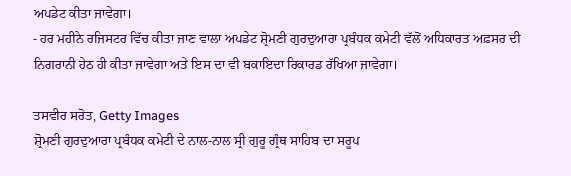ਅਪਡੇਟ ਕੀਤਾ ਜਾਵੇਗਾ।
- ਹਰ ਮਹੀਨੇ ਰਜਿਸਟਰ ਵਿੱਚ ਕੀਤਾ ਜਾਣ ਵਾਲਾ ਅਪਡੇਟ ਸ਼੍ਰੋਮਣੀ ਗੁਰਦੁਆਰਾ ਪ੍ਰਬੰਧਕ ਕਮੇਟੀ ਵੱਲੋਂ ਅਧਿਕਾਰਤ ਅਫ਼ਸਰ ਦੀ ਨਿਗਰਾਨੀ ਹੇਠ ਹੀ ਕੀਤਾ ਜਾਵੇਗਾ ਅਤੇ ਇਸ ਦਾ ਵੀ ਬਕਾਇਦਾ ਰਿਕਾਰਡ ਰੱਖਿਆ ਜਾਵੇਗਾ।

ਤਸਵੀਰ ਸਰੋਤ, Getty Images
ਸ਼੍ਰੋਮਣੀ ਗੁਰਦੁਆਰਾ ਪ੍ਰਬੰਧਕ ਕਮੇਟੀ ਦੇ ਨਾਲ-ਨਾਲ ਸ੍ਰੀ ਗੁਰੂ ਗ੍ਰੰਥ ਸਾਹਿਬ ਦਾ ਸਰੂਪ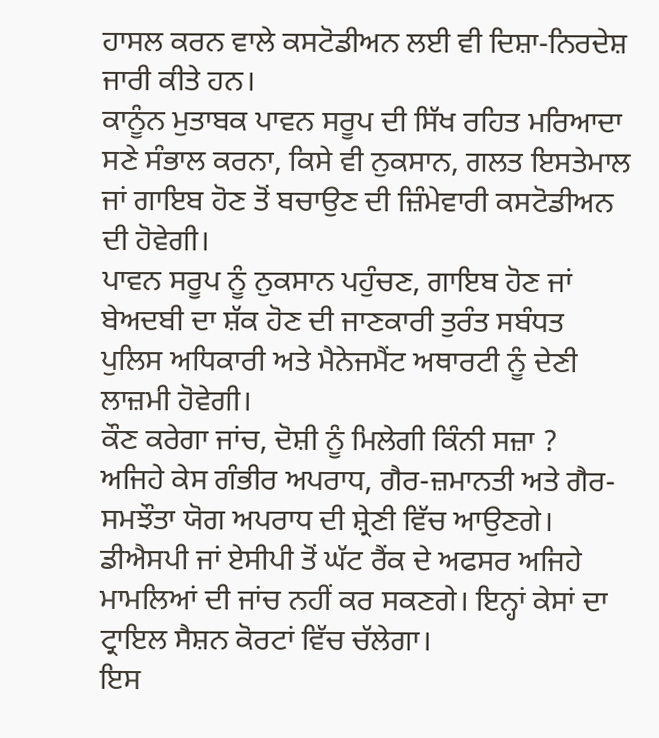ਹਾਸਲ ਕਰਨ ਵਾਲੇ ਕਸਟੋਡੀਅਨ ਲਈ ਵੀ ਦਿਸ਼ਾ-ਨਿਰਦੇਸ਼ ਜਾਰੀ ਕੀਤੇ ਹਨ।
ਕਾਨੂੰਨ ਮੁਤਾਬਕ ਪਾਵਨ ਸਰੂਪ ਦੀ ਸਿੱਖ ਰਹਿਤ ਮਰਿਆਦਾ ਸਣੇ ਸੰਭਾਲ ਕਰਨਾ, ਕਿਸੇ ਵੀ ਨੁਕਸਾਨ, ਗਲਤ ਇਸਤੇਮਾਲ ਜਾਂ ਗਾਇਬ ਹੋਣ ਤੋਂ ਬਚਾਉਣ ਦੀ ਜ਼ਿੰਮੇਵਾਰੀ ਕਸਟੋਡੀਅਨ ਦੀ ਹੋਵੇਗੀ।
ਪਾਵਨ ਸਰੂਪ ਨੂੰ ਨੁਕਸਾਨ ਪਹੁੰਚਣ, ਗਾਇਬ ਹੋਣ ਜਾਂ ਬੇਅਦਬੀ ਦਾ ਸ਼ੱਕ ਹੋਣ ਦੀ ਜਾਣਕਾਰੀ ਤੁਰੰਤ ਸਬੰਧਤ ਪੁਲਿਸ ਅਧਿਕਾਰੀ ਅਤੇ ਮੈਨੇਜਮੈਂਟ ਅਥਾਰਟੀ ਨੂੰ ਦੇਣੀ ਲਾਜ਼ਮੀ ਹੋਵੇਗੀ।
ਕੌਣ ਕਰੇਗਾ ਜਾਂਚ, ਦੋਸ਼ੀ ਨੂੰ ਮਿਲੇਗੀ ਕਿੰਨੀ ਸਜ਼ਾ ?
ਅਜਿਹੇ ਕੇਸ ਗੰਭੀਰ ਅਪਰਾਧ, ਗੈਰ-ਜ਼ਮਾਨਤੀ ਅਤੇ ਗੈਰ-ਸਮਝੌਤਾ ਯੋਗ ਅਪਰਾਧ ਦੀ ਸ਼੍ਰੇਣੀ ਵਿੱਚ ਆਉਣਗੇ। ਡੀਐਸਪੀ ਜਾਂ ਏਸੀਪੀ ਤੋਂ ਘੱਟ ਰੈਂਕ ਦੇ ਅਫਸਰ ਅਜਿਹੇ ਮਾਮਲਿਆਂ ਦੀ ਜਾਂਚ ਨਹੀਂ ਕਰ ਸਕਣਗੇ। ਇਨ੍ਹਾਂ ਕੇਸਾਂ ਦਾ ਟ੍ਰਾਇਲ ਸੈਸ਼ਨ ਕੋਰਟਾਂ ਵਿੱਚ ਚੱਲੇਗਾ।
ਇਸ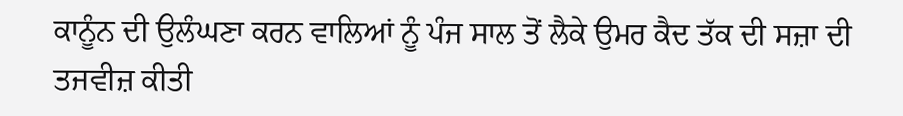ਕਾਨੂੰਨ ਦੀ ਉਲੰਘਣਾ ਕਰਨ ਵਾਲਿਆਂ ਨੂੰ ਪੰਜ ਸਾਲ ਤੋਂ ਲੈਕੇ ਉਮਰ ਕੈਦ ਤੱਕ ਦੀ ਸਜ਼ਾ ਦੀ ਤਜਵੀਜ਼ ਕੀਤੀ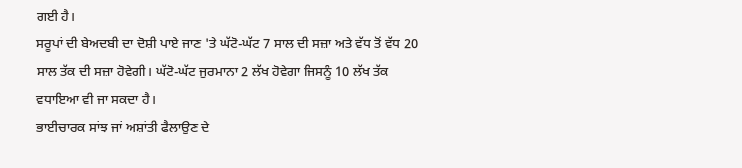ਗਈ ਹੈ।
ਸਰੂਪਾਂ ਦੀ ਬੇਅਦਬੀ ਦਾ ਦੋਸ਼ੀ ਪਾਏ ਜਾਣ 'ਤੇ ਘੱਟੋ-ਘੱਟ 7 ਸਾਲ ਦੀ ਸਜ਼ਾ ਅਤੇ ਵੱਧ ਤੋਂ ਵੱਧ 20 ਸਾਲ ਤੱਕ ਦੀ ਸਜ਼ਾ ਹੋਵੇਗੀ। ਘੱਟੋ-ਘੱਟ ਜੁਰਮਾਨਾ 2 ਲੱਖ ਹੋਵੇਗਾ ਜਿਸਨੂੰ 10 ਲੱਖ ਤੱਕ ਵਧਾਇਆ ਵੀ ਜਾ ਸਕਦਾ ਹੈ।
ਭਾਈਚਾਰਕ ਸਾਂਝ ਜਾਂ ਅਸ਼ਾਂਤੀ ਫੈਲਾਉਣ ਦੇ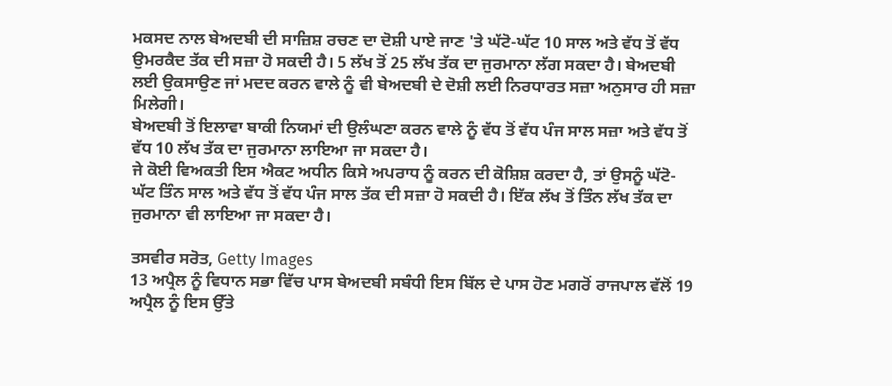ਮਕਸਦ ਨਾਲ ਬੇਅਦਬੀ ਦੀ ਸਾਜ਼ਿਸ਼ ਰਚਣ ਦਾ ਦੋਸ਼ੀ ਪਾਏ ਜਾਣ 'ਤੇ ਘੱਟੋ-ਘੱਟ 10 ਸਾਲ ਅਤੇ ਵੱਧ ਤੋਂ ਵੱਧ ਉਮਰਕੈਦ ਤੱਕ ਦੀ ਸਜ਼ਾ ਹੋ ਸਕਦੀ ਹੈ। 5 ਲੱਖ ਤੋਂ 25 ਲੱਖ ਤੱਕ ਦਾ ਜੁਰਮਾਨਾ ਲੱਗ ਸਕਦਾ ਹੈ। ਬੇਅਦਬੀ ਲਈ ਉਕਸਾਉਣ ਜਾਂ ਮਦਦ ਕਰਨ ਵਾਲੇ ਨੂੰ ਵੀ ਬੇਅਦਬੀ ਦੇ ਦੋਸ਼ੀ ਲਈ ਨਿਰਧਾਰਤ ਸਜ਼ਾ ਅਨੁਸਾਰ ਹੀ ਸਜ਼ਾ ਮਿਲੇਗੀ।
ਬੇਅਦਬੀ ਤੋਂ ਇਲਾਵਾ ਬਾਕੀ ਨਿਯਮਾਂ ਦੀ ਉਲੰਘਣਾ ਕਰਨ ਵਾਲੇ ਨੂੰ ਵੱਧ ਤੋਂ ਵੱਧ ਪੰਜ ਸਾਲ ਸਜ਼ਾ ਅਤੇ ਵੱਧ ਤੋਂ ਵੱਧ 10 ਲੱਖ ਤੱਕ ਦਾ ਜੁਰਮਾਨਾ ਲਾਇਆ ਜਾ ਸਕਦਾ ਹੈ।
ਜੇ ਕੋਈ ਵਿਅਕਤੀ ਇਸ ਐਕਟ ਅਧੀਨ ਕਿਸੇ ਅਪਰਾਧ ਨੂੰ ਕਰਨ ਦੀ ਕੋਸ਼ਿਸ਼ ਕਰਦਾ ਹੈ, ਤਾਂ ਉਸਨੂੰ ਘੱਟੋ-ਘੱਟ ਤਿੰਨ ਸਾਲ ਅਤੇ ਵੱਧ ਤੋਂ ਵੱਧ ਪੰਜ ਸਾਲ ਤੱਕ ਦੀ ਸਜ਼ਾ ਹੋ ਸਕਦੀ ਹੈ। ਇੱਕ ਲੱਖ ਤੋਂ ਤਿੰਨ ਲੱਖ ਤੱਕ ਦਾ ਜੁਰਮਾਨਾ ਵੀ ਲਾਇਆ ਜਾ ਸਕਦਾ ਹੈ।

ਤਸਵੀਰ ਸਰੋਤ, Getty Images
13 ਅਪ੍ਰੈਲ ਨੂੰ ਵਿਧਾਨ ਸਭਾ ਵਿੱਚ ਪਾਸ ਬੇਅਦਬੀ ਸਬੰਧੀ ਇਸ ਬਿੱਲ ਦੇ ਪਾਸ ਹੋਣ ਮਗਰੋਂ ਰਾਜਪਾਲ ਵੱਲੋਂ 19 ਅਪ੍ਰੈਲ ਨੂੰ ਇਸ ਉੱਤੇ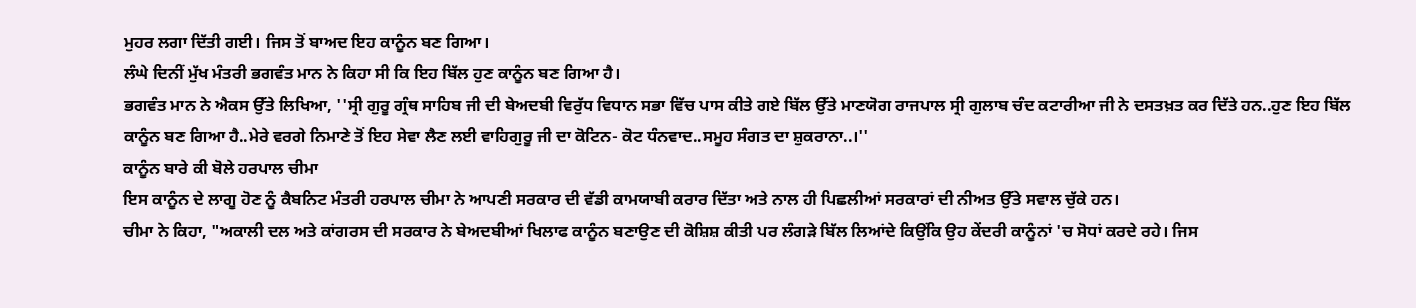ਮੁਹਰ ਲਗਾ ਦਿੱਤੀ ਗਈ। ਜਿਸ ਤੋਂ ਬਾਅਦ ਇਹ ਕਾਨੂੰਨ ਬਣ ਗਿਆ।
ਲੰਘੇ ਦਿਨੀਂ ਮੁੱਖ ਮੰਤਰੀ ਭਗਵੰਤ ਮਾਨ ਨੇ ਕਿਹਾ ਸੀ ਕਿ ਇਹ ਬਿੱਲ ਹੁਣ ਕਾਨੂੰਨ ਬਣ ਗਿਆ ਹੈ।
ਭਗਵੰਤ ਮਾਨ ਨੇ ਐਕਸ ਉੱਤੇ ਲਿਖਿਆ, ''ਸ੍ਰੀ ਗੁਰੂ ਗ੍ਰੰਥ ਸਾਹਿਬ ਜੀ ਦੀ ਬੇਅਦਬੀ ਵਿਰੁੱਧ ਵਿਧਾਨ ਸਭਾ ਵਿੱਚ ਪਾਸ ਕੀਤੇ ਗਏ ਬਿੱਲ ਉੱਤੇ ਮਾਣਯੋਗ ਰਾਜਪਾਲ ਸ੍ਰੀ ਗੁਲਾਬ ਚੰਦ ਕਟਾਰੀਆ ਜੀ ਨੇ ਦਸਤਖ਼ਤ ਕਰ ਦਿੱਤੇ ਹਨ..ਹੁਣ ਇਹ ਬਿੱਲ ਕਾਨੂੰਨ ਬਣ ਗਿਆ ਹੈ..ਮੇਰੇ ਵਰਗੇ ਨਿਮਾਣੇ ਤੋਂ ਇਹ ਸੇਵਾ ਲੈਣ ਲਈ ਵਾਹਿਗੁਰੂ ਜੀ ਦਾ ਕੋਟਿਨ- ਕੋਟ ਧੰਨਵਾਦ..ਸਮੂਹ ਸੰਗਤ ਦਾ ਸ਼ੁਕਰਾਨਾ..।''
ਕਾਨੂੰਨ ਬਾਰੇ ਕੀ ਬੋਲੇ ਹਰਪਾਲ ਚੀਮਾ
ਇਸ ਕਾਨੂੰਨ ਦੇ ਲਾਗੂ ਹੋਣ ਨੂੰ ਕੈਬਨਿਟ ਮੰਤਰੀ ਹਰਪਾਲ ਚੀਮਾ ਨੇ ਆਪਣੀ ਸਰਕਾਰ ਦੀ ਵੱਡੀ ਕਾਮਯਾਬੀ ਕਰਾਰ ਦਿੱਤਾ ਅਤੇ ਨਾਲ ਹੀ ਪਿਛਲੀਆਂ ਸਰਕਾਰਾਂ ਦੀ ਨੀਅਤ ਉੱਤੇ ਸਵਾਲ ਚੁੱਕੇ ਹਨ।
ਚੀਮਾ ਨੇ ਕਿਹਾ, "ਅਕਾਲੀ ਦਲ ਅਤੇ ਕਾਂਗਰਸ ਦੀ ਸਰਕਾਰ ਨੇ ਬੇਅਦਬੀਆਂ ਖਿਲਾਫ ਕਾਨੂੰਨ ਬਣਾਉਣ ਦੀ ਕੋਸ਼ਿਸ਼ ਕੀਤੀ ਪਰ ਲੰਗੜੇ ਬਿੱਲ ਲਿਆਂਦੇ ਕਿਉਂਕਿ ਉਹ ਕੇਂਦਰੀ ਕਾਨੂੰਨਾਂ 'ਚ ਸੋਧਾਂ ਕਰਦੇ ਰਹੇ। ਜਿਸ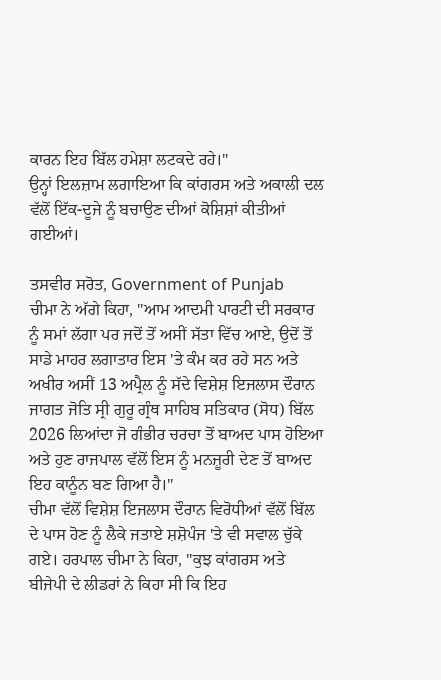ਕਾਰਨ ਇਹ ਬਿੱਲ ਹਮੇਸ਼ਾ ਲਟਕਦੇ ਰਹੇ।"
ਉਨ੍ਹਾਂ ਇਲਜ਼ਾਮ ਲਗਾਇਆ ਕਿ ਕਾਂਗਰਸ ਅਤੇ ਅਕਾਲੀ ਦਲ ਵੱਲੋਂ ਇੱਕ-ਦੂਜੇ ਨੂੰ ਬਚਾਉਣ ਦੀਆਂ ਕੋਸ਼ਿਸ਼ਾਂ ਕੀਤੀਆਂ ਗਈਆਂ।

ਤਸਵੀਰ ਸਰੋਤ, Government of Punjab
ਚੀਮਾ ਨੇ ਅੱਗੇ ਕਿਹਾ, "ਆਮ ਆਦਮੀ ਪਾਰਟੀ ਦੀ ਸਰਕਾਰ ਨੂੰ ਸਮਾਂ ਲੱਗਾ ਪਰ ਜਦੋਂ ਤੋਂ ਅਸੀਂ ਸੱਤਾ ਵਿੱਚ ਆਏ, ਉਦੋਂ ਤੋਂ ਸਾਡੇ ਮਾਹਰ ਲਗਾਤਾਰ ਇਸ 'ਤੇ ਕੰਮ ਕਰ ਰਹੇ ਸਨ ਅਤੇ ਅਖੀਰ ਅਸੀਂ 13 ਅਪ੍ਰੈਲ ਨੂੰ ਸੱਦੇ ਵਿਸ਼ੇਸ਼ ਇਜਲਾਸ ਦੌਰਾਨ ਜਾਗਤ ਜੋਤਿ ਸ੍ਰੀ ਗੁਰੂ ਗ੍ਰੰਥ ਸਾਹਿਬ ਸਤਿਕਾਰ (ਸੋਧ) ਬਿੱਲ 2026 ਲਿਆਂਦਾ ਜੋ ਗੰਭੀਰ ਚਰਚਾ ਤੋਂ ਬਾਅਦ ਪਾਸ ਹੋਇਆ ਅਤੇ ਹੁਣ ਰਾਜਪਾਲ ਵੱਲੋਂ ਇਸ ਨੂੰ ਮਨਜ਼ੂਰੀ ਦੇਣ ਤੋਂ ਬਾਅਦ ਇਹ ਕਾਨੂੰਨ ਬਣ ਗਿਆ ਹੈ।"
ਚੀਮਾ ਵੱਲੋਂ ਵਿਸ਼ੇਸ਼ ਇਜਲਾਸ ਦੌਰਾਨ ਵਿਰੋਧੀਆਂ ਵੱਲੋਂ ਬਿੱਲ ਦੇ ਪਾਸ ਹੋਣ ਨੂੰ ਲੈਕੇ ਜਤਾਏ ਸ਼ਸ਼ੋਪੰਜ 'ਤੇ ਵੀ ਸਵਾਲ ਚੁੱਕੇ ਗਏ। ਹਰਪਾਲ ਚੀਮਾ ਨੇ ਕਿਹਾ, "ਕੁਝ ਕਾਂਗਰਸ ਅਤੇ ਬੀਜੇਪੀ ਦੇ ਲੀਡਰਾਂ ਨੇ ਕਿਹਾ ਸੀ ਕਿ ਇਹ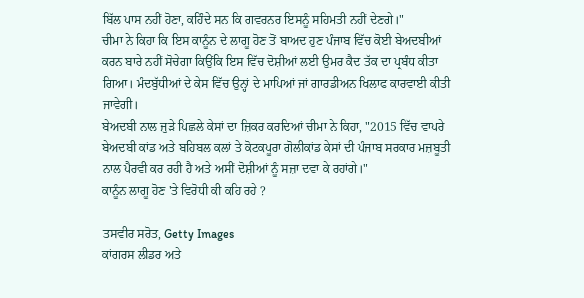ਬਿੱਲ ਪਾਸ ਨਹੀਂ ਹੋਣਾ, ਕਹਿੰਦੇ ਸਨ ਕਿ ਗਵਰਨਰ ਇਸਨੂੰ ਸਹਿਮਤੀ ਨਹੀਂ ਦੇਣਗੇ।"
ਚੀਮਾ ਨੇ ਕਿਹਾ ਕਿ ਇਸ ਕਾਨੂੰਨ ਦੇ ਲਾਗੂ ਹੋਣ ਤੋਂ ਬਾਅਦ ਹੁਣ ਪੰਜਾਬ ਵਿੱਚ ਕੋਈ ਬੇਅਦਬੀਆਂ ਕਰਨ ਬਾਰੇ ਨਹੀਂ ਸੋਚੇਗਾ ਕਿਉਂਕਿ ਇਸ ਵਿੱਚ ਦੋਸ਼ੀਆਂ ਲਈ ਉਮਰ ਕੈਦ ਤੱਕ ਦਾ ਪ੍ਰਬੰਧ ਕੀਤਾ ਗਿਆ। ਮੰਦਬੁੱਧੀਆਂ ਦੇ ਕੇਸ ਵਿੱਚ ਉਨ੍ਹਾਂ ਦੇ ਮਾਪਿਆਂ ਜਾਂ ਗਾਰਡੀਅਨ ਖਿਲਾਫ ਕਾਰਵਾਈ ਕੀਤੀ ਜਾਵੇਗੀ।
ਬੇਅਦਬੀ ਨਾਲ ਜੁੜੇ ਪਿਛਲੇ ਕੇਸਾਂ ਦਾ ਜ਼ਿਕਰ ਕਰਦਿਆਂ ਚੀਮਾ ਨੇ ਕਿਹਾ, "2015 ਵਿੱਚ ਵਾਪਰੇ ਬੇਅਦਬੀ ਕਾਂਡ ਅਤੇ ਬਹਿਬਲ ਕਲਾਂ ਤੇ ਕੋਟਕਪੂਰਾ ਗੋਲੀਕਾਂਡ ਕੇਸਾਂ ਦੀ ਪੰਜਾਬ ਸਰਕਾਰ ਮਜ਼ਬੂਤੀ ਨਾਲ ਪੈਰਵੀ ਕਰ ਰਹੀ ਹੈ ਅਤੇ ਅਸੀਂ ਦੋਸ਼ੀਆਂ ਨੂੰ ਸਜ਼ਾ ਦਵਾ ਕੇ ਰਹਾਂਗੇ।"
ਕਾਨੂੰਨ ਲਾਗੂ ਹੋਣ 'ਤੇ ਵਿਰੋਧੀ ਕੀ ਕਹਿ ਰਹੇ ?

ਤਸਵੀਰ ਸਰੋਤ, Getty Images
ਕਾਂਗਰਸ ਲੀਡਰ ਅਤੇ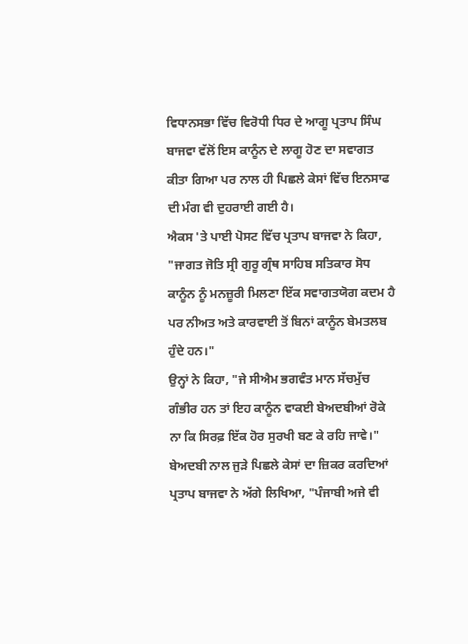ਵਿਧਾਨਸਭਾ ਵਿੱਚ ਵਿਰੋਧੀ ਧਿਰ ਦੇ ਆਗੂ ਪ੍ਰਤਾਪ ਸਿੰਘ ਬਾਜਵਾ ਵੱਲੋਂ ਇਸ ਕਾਨੂੰਨ ਦੇ ਲਾਗੂ ਹੋਣ ਦਾ ਸਵਾਗਤ ਕੀਤਾ ਗਿਆ ਪਰ ਨਾਲ ਹੀ ਪਿਛਲੇ ਕੇਸਾਂ ਵਿੱਚ ਇਨਸਾਫ ਦੀ ਮੰਗ ਵੀ ਦੁਹਰਾਈ ਗਈ ਹੈ।
ਐਕਸ 'ਤੇ ਪਾਈ ਪੋਸਟ ਵਿੱਚ ਪ੍ਰਤਾਪ ਬਾਜਵਾ ਨੇ ਕਿਹਾ, "ਜਾਗਤ ਜੋਤਿ ਸ੍ਰੀ ਗੁਰੂ ਗ੍ਰੰਥ ਸਾਹਿਬ ਸਤਿਕਾਰ ਸੋਧ ਕਾਨੂੰਨ ਨੂੰ ਮਨਜ਼ੂਰੀ ਮਿਲਣਾ ਇੱਕ ਸਵਾਗਤਯੋਗ ਕਦਮ ਹੈ ਪਰ ਨੀਅਤ ਅਤੇ ਕਾਰਵਾਈ ਤੋਂ ਬਿਨਾਂ ਕਾਨੂੰਨ ਬੇਮਤਲਬ ਹੁੰਦੇ ਹਨ।"
ਉਨ੍ਹਾਂ ਨੇ ਕਿਹਾ, "ਜੇ ਸੀਐਮ ਭਗਵੰਤ ਮਾਨ ਸੱਚਮੁੱਚ ਗੰਭੀਰ ਹਨ ਤਾਂ ਇਹ ਕਾਨੂੰਨ ਵਾਕਈ ਬੇਅਦਬੀਆਂ ਰੋਕੇ ਨਾ ਕਿ ਸਿਰਫ਼ ਇੱਕ ਹੋਰ ਸੁਰਖੀ ਬਣ ਕੇ ਰਹਿ ਜਾਵੇ।"
ਬੇਅਦਬੀ ਨਾਲ ਜੁੜੇ ਪਿਛਲੇ ਕੇਸਾਂ ਦਾ ਜ਼ਿਕਰ ਕਰਦਿਆਂ ਪ੍ਰਤਾਪ ਬਾਜਵਾ ਨੇ ਅੱਗੇ ਲਿਖਿਆ, "ਪੰਜਾਬੀ ਅਜੇ ਵੀ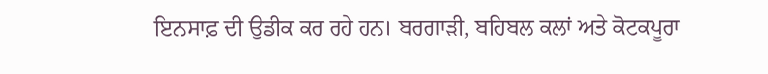ਇਨਸਾਫ਼ ਦੀ ਉਡੀਕ ਕਰ ਰਹੇ ਹਨ। ਬਰਗਾੜੀ, ਬਹਿਬਲ ਕਲਾਂ ਅਤੇ ਕੋਟਕਪੂਰਾ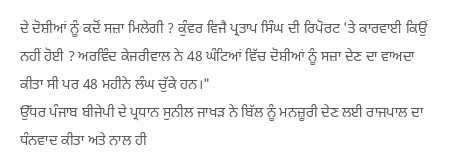ਦੇ ਦੋਸ਼ੀਆਂ ਨੂੰ ਕਦੋਂ ਸਜ਼ਾ ਮਿਲੇਗੀ ? ਕੁੰਵਰ ਵਿਜੈ ਪ੍ਰਤਾਪ ਸਿੰਘ ਦੀ ਰਿਪੋਰਟ 'ਤੇ ਕਾਰਵਾਈ ਕਿਉਂ ਨਹੀਂ ਹੋਈ ? ਅਰਵਿੰਦ ਕੇਜਰੀਵਾਲ ਨੇ 48 ਘੰਟਿਆਂ ਵਿੱਚ ਦੋਸ਼ੀਆਂ ਨੂੰ ਸਜ਼ਾ ਦੇਣ ਦਾ ਵਾਅਦਾ ਕੀਤਾ ਸੀ ਪਰ 48 ਮਹੀਨੇ ਲੰਘ ਚੁੱਕੇ ਹਨ।"
ਉੱਧਰ ਪੰਜਾਬ ਬੀਜੇਪੀ ਦੇ ਪ੍ਰਧਾਨ ਸੁਨੀਲ ਜਾਖੜ ਨੇ ਬਿੱਲ ਨੂੰ ਮਨਜ਼ੂਰੀ ਦੇਣ ਲਈ ਰਾਜਪਾਲ ਦਾ ਧੰਨਵਾਦ ਕੀਤਾ ਅਤੇ ਨਾਲ ਹੀ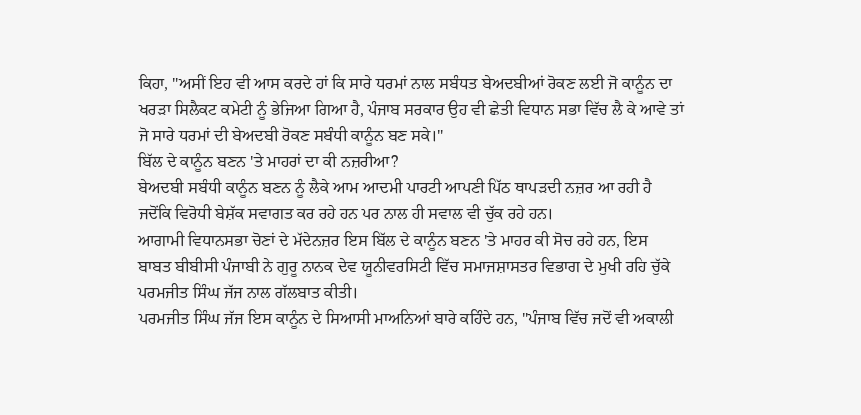ਕਿਹਾ, "ਅਸੀਂ ਇਹ ਵੀ ਆਸ ਕਰਦੇ ਹਾਂ ਕਿ ਸਾਰੇ ਧਰਮਾਂ ਨਾਲ ਸਬੰਧਤ ਬੇਅਦਬੀਆਂ ਰੋਕਣ ਲਈ ਜੋ ਕਾਨੂੰਨ ਦਾ ਖਰੜਾ ਸਿਲੈਕਟ ਕਮੇਟੀ ਨੂੰ ਭੇਜਿਆ ਗਿਆ ਹੈ, ਪੰਜਾਬ ਸਰਕਾਰ ਉਹ ਵੀ ਛੇਤੀ ਵਿਧਾਨ ਸਭਾ ਵਿੱਚ ਲੈ ਕੇ ਆਵੇ ਤਾਂ ਜੋ ਸਾਰੇ ਧਰਮਾਂ ਦੀ ਬੇਅਦਬੀ ਰੋਕਣ ਸਬੰਧੀ ਕਾਨੂੰਨ ਬਣ ਸਕੇ।"
ਬਿੱਲ ਦੇ ਕਾਨੂੰਨ ਬਣਨ 'ਤੇ ਮਾਹਰਾਂ ਦਾ ਕੀ ਨਜ਼ਰੀਆ?
ਬੇਅਦਬੀ ਸਬੰਧੀ ਕਾਨੂੰਨ ਬਣਨ ਨੂੰ ਲੈਕੇ ਆਮ ਆਦਮੀ ਪਾਰਟੀ ਆਪਣੀ ਪਿੱਠ ਥਾਪੜਦੀ ਨਜ਼ਰ ਆ ਰਹੀ ਹੈ ਜਦੋਂਕਿ ਵਿਰੋਧੀ ਬੇਸ਼ੱਕ ਸਵਾਗਤ ਕਰ ਰਹੇ ਹਨ ਪਰ ਨਾਲ ਹੀ ਸਵਾਲ ਵੀ ਚੁੱਕ ਰਹੇ ਹਨ।
ਆਗਾਮੀ ਵਿਧਾਨਸਭਾ ਚੋਣਾਂ ਦੇ ਮੱਦੇਨਜ਼ਰ ਇਸ ਬਿੱਲ ਦੇ ਕਾਨੂੰਨ ਬਣਨ 'ਤੇ ਮਾਹਰ ਕੀ ਸੋਚ ਰਹੇ ਹਨ, ਇਸ ਬਾਬਤ ਬੀਬੀਸੀ ਪੰਜਾਬੀ ਨੇ ਗੁਰੂ ਨਾਨਕ ਦੇਵ ਯੂਨੀਵਰਸਿਟੀ ਵਿੱਚ ਸਮਾਜਸ਼ਾਸਤਰ ਵਿਭਾਗ ਦੇ ਮੁਖੀ ਰਹਿ ਚੁੱਕੇ ਪਰਮਜੀਤ ਸਿੰਘ ਜੱਜ ਨਾਲ ਗੱਲਬਾਤ ਕੀਤੀ।
ਪਰਮਜੀਤ ਸਿੰਘ ਜੱਜ ਇਸ ਕਾਨੂੰਨ ਦੇ ਸਿਆਸੀ ਮਾਅਨਿਆਂ ਬਾਰੇ ਕਹਿੰਦੇ ਹਨ, "ਪੰਜਾਬ ਵਿੱਚ ਜਦੋਂ ਵੀ ਅਕਾਲੀ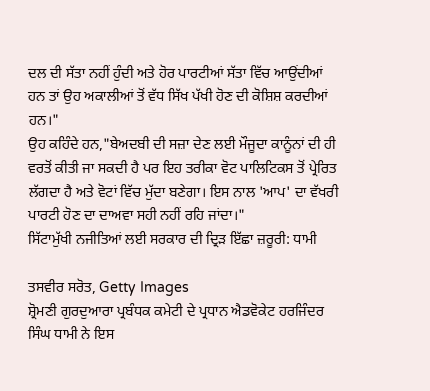ਦਲ ਦੀ ਸੱਤਾ ਨਹੀਂ ਹੁੰਦੀ ਅਤੇ ਹੋਰ ਪਾਰਟੀਆਂ ਸੱਤਾ ਵਿੱਚ ਆਉਂਦੀਆਂ ਹਨ ਤਾਂ ਉਹ ਅਕਾਲੀਆਂ ਤੋਂ ਵੱਧ ਸਿੱਖ ਪੱਖੀ ਹੋਣ ਦੀ ਕੋਸ਼ਿਸ਼ ਕਰਦੀਆਂ ਹਨ।"
ਉਹ ਕਹਿੰਦੇ ਹਨ,"ਬੇਅਦਬੀ ਦੀ ਸਜ਼ਾ ਦੇਣ ਲਈ ਮੌਜੂਦਾ ਕਾਨੂੰਨਾਂ ਦੀ ਹੀ ਵਰਤੋਂ ਕੀਤੀ ਜਾ ਸਕਦੀ ਹੈ ਪਰ ਇਹ ਤਰੀਕਾ ਵੋਟ ਪਾਲਿਟਿਕਸ ਤੋਂ ਪ੍ਰੇਰਿਤ ਲੱਗਦਾ ਹੈ ਅਤੇ ਵੋਟਾਂ ਵਿੱਚ ਮੁੱਦਾ ਬਣੇਗਾ। ਇਸ ਨਾਲ 'ਆਪ' ਦਾ ਵੱਖਰੀ ਪਾਰਟੀ ਹੋਣ ਦਾ ਦਾਅਵਾ ਸਹੀ ਨਹੀਂ ਰਹਿ ਜਾਂਦਾ।"
ਸਿੱਟਾਮੁੱਖੀ ਨਜੀਤਿਆਂ ਲਈ ਸਰਕਾਰ ਦੀ ਦ੍ਰਿੜ ਇੱਛਾ ਜ਼ਰੂਰੀ: ਧਾਮੀ

ਤਸਵੀਰ ਸਰੋਤ, Getty Images
ਸ਼੍ਰੋਮਣੀ ਗੁਰਦੁਆਰਾ ਪ੍ਰਬੰਧਕ ਕਮੇਟੀ ਦੇ ਪ੍ਰਧਾਨ ਐਡਵੋਕੇਟ ਹਰਜਿੰਦਰ ਸਿੰਘ ਧਾਮੀ ਨੇ ਇਸ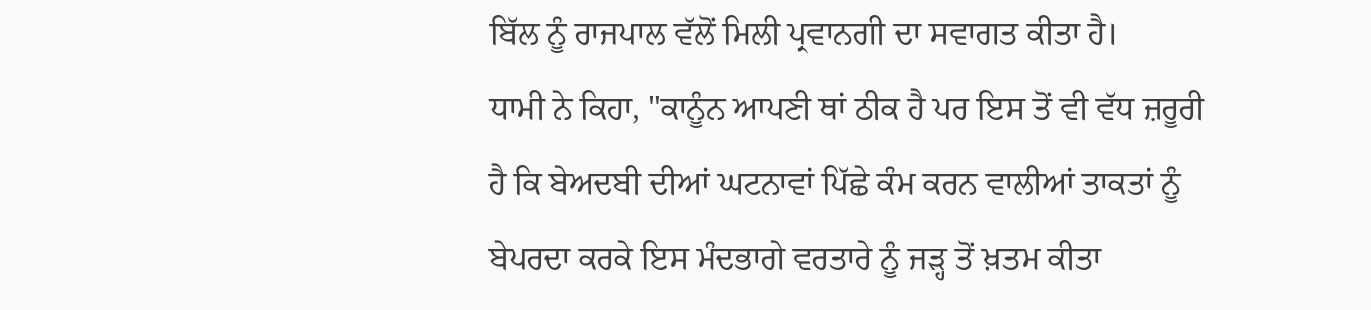ਬਿੱਲ ਨੂੰ ਰਾਜਪਾਲ ਵੱਲੋਂ ਮਿਲੀ ਪ੍ਰਵਾਨਗੀ ਦਾ ਸਵਾਗਤ ਕੀਤਾ ਹੈ।
ਧਾਮੀ ਨੇ ਕਿਹਾ, "ਕਾਨੂੰਨ ਆਪਣੀ ਥਾਂ ਠੀਕ ਹੈ ਪਰ ਇਸ ਤੋਂ ਵੀ ਵੱਧ ਜ਼ਰੂਰੀ ਹੈ ਕਿ ਬੇਅਦਬੀ ਦੀਆਂ ਘਟਨਾਵਾਂ ਪਿੱਛੇ ਕੰਮ ਕਰਨ ਵਾਲੀਆਂ ਤਾਕਤਾਂ ਨੂੰ ਬੇਪਰਦਾ ਕਰਕੇ ਇਸ ਮੰਦਭਾਗੇ ਵਰਤਾਰੇ ਨੂੰ ਜੜ੍ਹ ਤੋਂ ਖ਼ਤਮ ਕੀਤਾ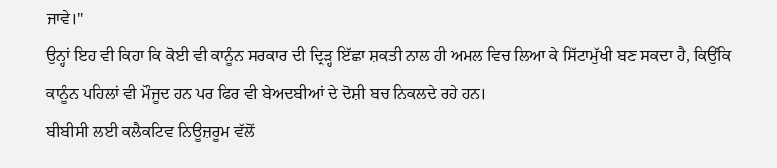ਜਾਵੇ।"
ਉਨ੍ਹਾਂ ਇਹ ਵੀ ਕਿਹਾ ਕਿ ਕੋਈ ਵੀ ਕਾਨੂੰਨ ਸਰਕਾਰ ਦੀ ਦ੍ਰਿੜ੍ਹ ਇੱਛਾ ਸ਼ਕਤੀ ਨਾਲ ਹੀ ਅਮਲ ਵਿਚ ਲਿਆ ਕੇ ਸਿੱਟਾਮੁੱਖੀ ਬਣ ਸਕਦਾ ਹੈ, ਕਿਉਂਕਿ ਕਾਨੂੰਨ ਪਹਿਲਾਂ ਵੀ ਮੌਜੂਦ ਹਨ ਪਰ ਫਿਰ ਵੀ ਬੇਅਦਬੀਆਂ ਦੇ ਦੋਸ਼ੀ ਬਚ ਨਿਕਲਦੇ ਰਹੇ ਹਨ।
ਬੀਬੀਸੀ ਲਈ ਕਲੈਕਟਿਵ ਨਿਊਜ਼ਰੂਮ ਵੱਲੋਂ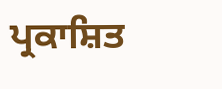ਪ੍ਰਕਾਸ਼ਿਤ